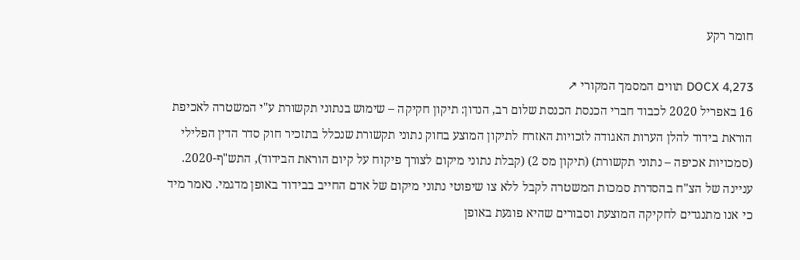חומר רקע

DOCX 4,273 תווים המסמך המקורי ↗
16 באפריל 2020 לכבוד חברי הכנסת הכנסת שלום רב, הנדון: תיקון חקיקה – שימוש בנתוני תקשורת ע"י המשטרה לאכיפת הוראת בידוד להלן הערות האגודה לזכויות האזרח לתיקון המוצע בחוק נתוני תקשורת שנכלל בתזכיר חוק סדר הדין הפלילי (סמכויות אכיפה – נתוני תקשורת) (תיקון מס 2) (קבלת נתוני מיקום לצורך פיקוח על קיום הוראת הבידוד), התש"ף-2020. עניינה של הצ"ח בהסדרת סמכות המשטרה לקבל ללא צו שיפוטי נתוני מיקום של אדם החייב בבידוד באופן מדגמי. נאמר מיד כי אנו מתנגדים לחקיקה המוצעת וסבורים שהיא פוגעת באופן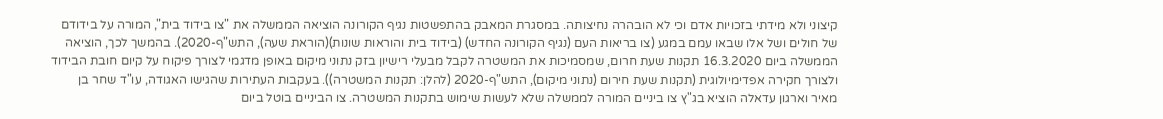קיצוני ולא מידתי בזכויות אדם וכי לא הובהרה נחיצותה. במסגרת המאבק בהתפשטות נגיף הקורונה הוציאה הממשלה את "צו בידוד בית", המורה על בידודם של חולים ושל אלו שבאו עמם במגע (צו בריאות העם (נגיף הקורונה החדש) (בידוד בית והוראות שונות)(הוראת שעה), התש"ף-2020). בהמשך לכך, הוציאה הממשלה ביום 16.3.2020 תקנות שעת חרום, שמסמיכות את המשטרה לקבל מבעלי רישיון בזק נתוני מיקום באופן מדגמי לצורך פיקוח על קיום חובת הבידוד ולצורך חקירה אפדימיולוגית (תקנות שעת חירום (נתוני מיקום), התש"ף-2020 (להלן: תקנות המשטרה)). בעקבות העתירות שהגישו האגודה, עו"ד שחר בן מאיר וארגון עדאלה הוציא בג"ץ צו ביניים המורה לממשלה שלא לעשות שימוש בתקנות המשטרה. צו הביניים בוטל ביום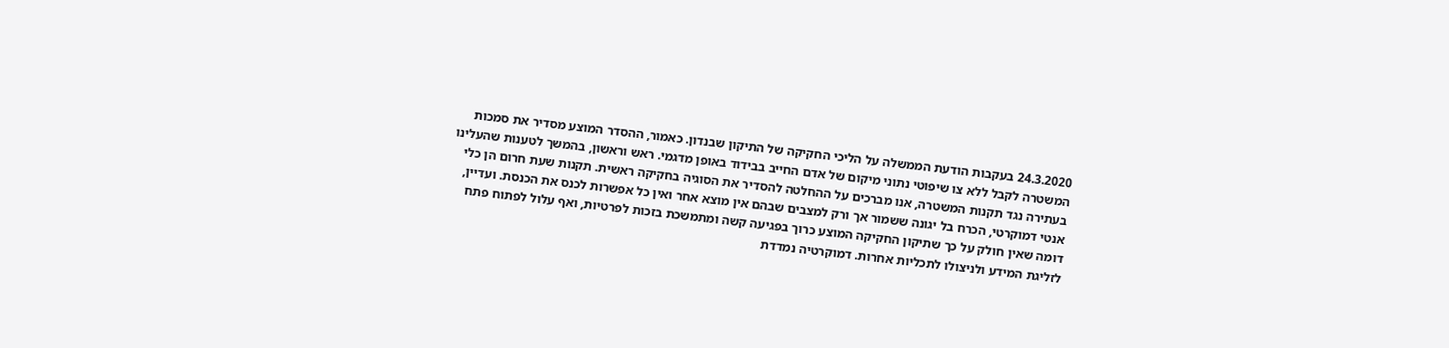24.3.2020 בעקבות הודעת הממשלה על הליכי החקיקה של התיקון שבנדון. כאמור, ההסדר המוצע מסדיר את סמכות המשטרה לקבל ללא צו שיפוטי נתוני מיקום של אדם החייב בבידוד באופן מדגמי. ראש וראשון, בהמשך לטענות שהעלינו בעתירה נגד תקנות המשטרה, אנו מברכים על ההחלטה להסדיר את הסוגיה בחקיקה ראשית. תקנות שעת חרום הן כלי אנטי דמוקרטי, הכרח בל יגונה ששמור אך ורק למצבים שבהם אין מוצא אחר ואין כל אפשרות לכנס את הכנסת. ועדיין, דומה שאין חולק על כך שתיקון החקיקה המוצע כרוך בפגיעה קשה ומתמשכת בזכות לפרטיות, ואף עלול לפתוח פתח לזליגת המידע ולניצולו לתכליות אחרות. דמוקרטיה נמדדת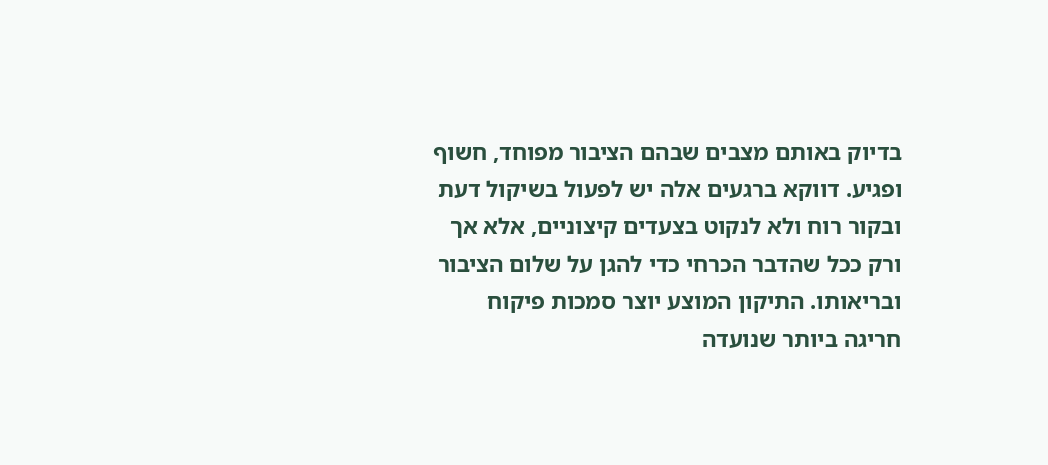בדיוק באותם מצבים שבהם הציבור מפוחד, חשוף ופגיע. דווקא ברגעים אלה יש לפעול בשיקול דעת ובקור רוח ולא לנקוט בצעדים קיצוניים, אלא אך ורק ככל שהדבר הכרחי כדי להגן על שלום הציבור ובריאותו. התיקון המוצע יוצר סמכות פיקוח חריגה ביותר שנועדה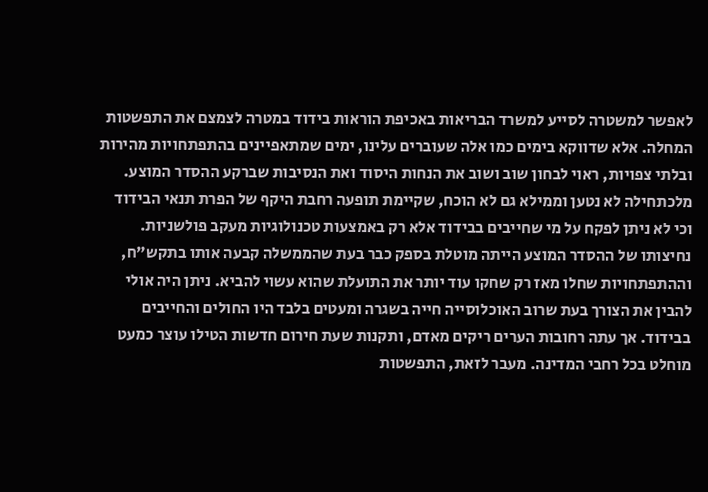לאפשר למשטרה לסייע למשרד הבריאות באכיפת הוראות בידוד במטרה לצמצם את התפשטות המחלה. אלא שדווקא בימים כמו אלה שעוברים עלינו, ימים שמתאפיינים בהתפתחויות מהירות ובלתי צפויות, ראוי לבחון שוב ושוב את הנחות היסוד ואת הנסיבות שברקע ההסדר המוצע. מלכתחילה לא נטען וממילא גם לא הוכח, שקיימת תופעה רחבת היקף של הפרת תנאי הבידוד וכי לא ניתן לפקח על מי שחייבים בבידוד אלא רק באמצעות טכנולוגיות מעקב פולשניות. נחיצותו של ההסדר המוצע הייתה מוטלת בספק כבר בעת שהממשלה קבעה אותו בתקש"ח, וההתפתחויות שחלו מאז רק שחקו עוד יותר את התועלת שהוא עשוי להביא. ניתן היה אולי להבין את הצורך בעת שרוב האוכלוסייה חייה בשגרה ומעטים בלבד היו החולים והחייבים בבידוד. אך עתה רחובות הערים ריקים מאדם, ותקנות שעת חירום חדשות הטילו עוצר כמעט מוחלט בכל רחבי המדינה. מעבר לזאת, התפשטות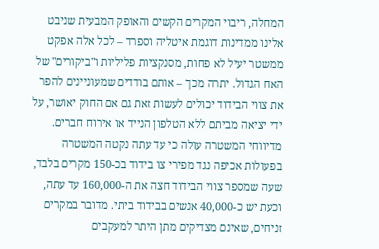המחלה, ריבוי המקרים הקשים והאופק המבעית שניבט אלינו ממדינות דוגמת איטליה וספרד – לכל אלה אפקט ממשטר יעיל לא פחות, מסנקציות פליליות ו"ביקורים" של האח הגדול. יתרה מכך – אותם בודדים שמעוניינים להפר את צווי הבידוד יכולים לעשות זאת גם אם החוק יאושר, על ידי יציאה מביתם ללא הטלפון הנייד או אירוח חברים. מדיווחי המשטרה עולה כי עד עתה נקטה המשטרה בפעולות אכיפה נגד מפירי צו בידוד בכ-150 מקרים בלבד, שעה שמספר צווי הבידוד חצה את ה-160,000 עד עתה, וכעת יש כ-40,000 אנשים בבידוד ביתי. מדובר במקרים זניחים, שאינם מצדיקים מתן היתר למעקבים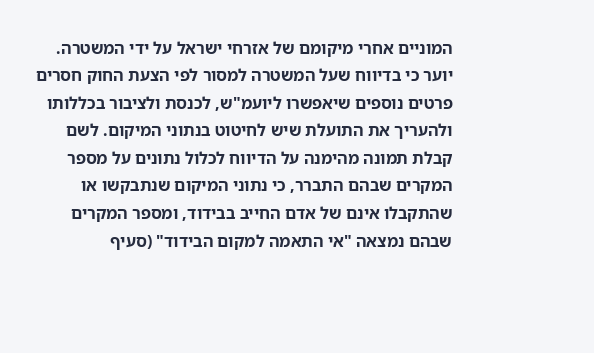המוניים אחרי מיקומם של אזרחי ישראל על ידי המשטרה. יוער כי בדיווח שעל המשטרה למסור לפי הצעת החוק חסרים פרטים נוספים שיאפשרו ליועמ"ש, לכנסת ולציבור בכללותו ולהעריך את התועלת שיש לחיטוט בנתוני המיקום. לשם קבלת תמונה מהימנה על הדיווח לכלול נתונים על מספר המקרים שבהם התברר, כי נתוני המיקום שנתבקשו או שהתקבלו אינם של אדם החייב בבידוד, ומספר המקרים שבהם נמצאה "אי התאמה למקום הבידוד" (סעיף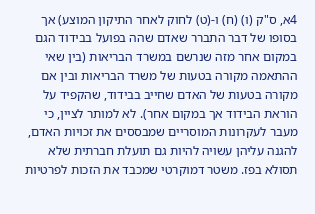4א, ס"ק (ו) (ח) ו-(ט) לחוק לאחר התיקון המוצע) אך בסופו של דבר התברר שאדם שהה בפועל בבידוד הגם במקום אחר מזה שנרשם במשרד הבריאות (בין שאי ההתאמה מקורה בטעות של משרד הבריאות ובין אם מקורה בטעות של האדם שחייב בבידוד, שהקפיד על הוראת הבידוד אך במקום אחר). לא למותר לציין, כי מעבר לעקרונות המוסריים שמבססים את זכויות האדם, להגנה עליהן עשויה להיות גם תועלת חברתית שלא תסולא בפז. משטר דמוקרטי שמכבד את הזכות לפרטיות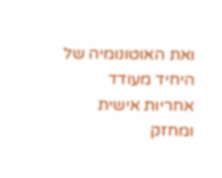ואת האוטונומיה של היחיד מעודד אחריות אישית ומחזק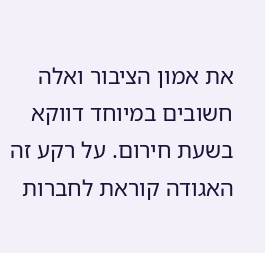את אמון הציבור ואלה חשובים במיוחד דווקא בשעת חירום. על רקע זה האגודה קוראת לחברות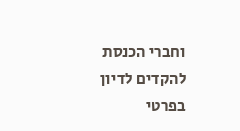וחברי הכנסת להקדים לדיון בפרטי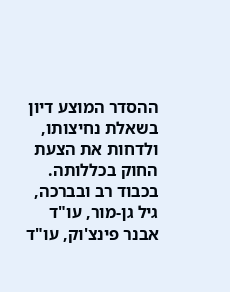ההסדר המוצע דיון בשאלת נחיצותו, ולדחות את הצעת החוק בכללותה. בכבוד רב ובברכה, גיל גן-מור, עו"ד אבנר פינצ'וק, עו"ד